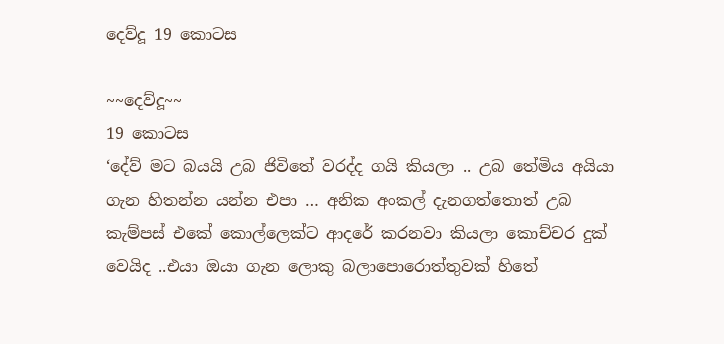දෙව්දූ 19 කොටස

~~දෙව්දූ~~
19 කොටස
‘දේව් මට බයයි උබ ජිවිතේ වරද්ද ගයි කියලා .. උබ තේමිය අයියා ගැන හිතන්න යන්න එපා … අනික අංකල් දැනගත්තොත් උබ කැම්පස් එකේ කොල්ලෙක්ට ආදරේ කරනවා කියලා කොච්චර දුක් වෙයිද ..එයා ඔයා ගැන ලොකු බලාපොරොත්තුවක් හිතේ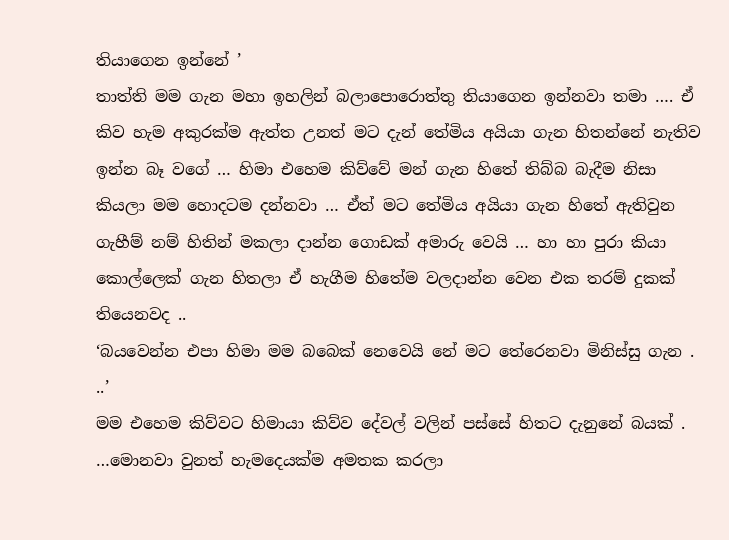තියාගෙන ඉන්නේ ’
තාත්ති මම ගැන මහා ඉහලින් බලාපොරොත්තු තියාගෙන ඉන්නවා තමා …. ඒ කිව හැම අකුරක්ම ඇත්ත උනත් මට දැන් තේමිය අයියා ගැන හිතන්නේ නැතිව ඉන්න බෑ වගේ … හිමා එහෙම කිව්වේ මන් ගැන හිතේ තිබ්බ බැදීම නිසා කියලා මම හොදටම දන්නවා … ඒත් මට තේමිය අයියා ගැන හිතේ ඇතිවුන ගැහීම් නම් හිතින් මකලා දාන්න ගොඩක් අමාරු වෙයි … හා හා පුරා කියා කොල්ලෙක් ගැන හිතලා ඒ හැගීම හිතේම වලදාන්න වෙන එක තරම් දුකක් තියෙනවද ..
‘බයවෙන්න එපා හිමා මම බබෙක් නෙවෙයි නේ මට තේරෙනවා මිනිස්සු ගැන . ..’
මම එහෙම කිව්වට හිමායා කිව්ව දේවල් වලින් පස්සේ හිතට දැනුනේ බයක් . …මොනවා වුනත් හැමදෙයක්ම අමතක කරලා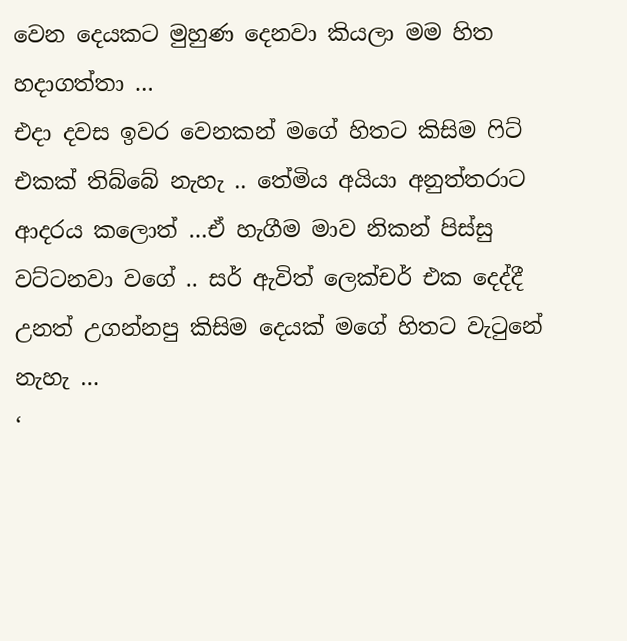වෙන දෙයකට මුහුණ දෙනවා කියලා මම හිත හදාගත්තා …
එදා දවස ඉවර වෙනකන් මගේ හිතට කිසිම ෆිට් එකක් තිබ්බේ නැහැ .. තේමිය අයියා අනුත්තරාට ආදරය කලොත් …ඒ හැගීම මාව නිකන් පිස්සු වට්ටනවා වගේ .. සර් ඇවිත් ලෙක්චර් එක දෙද්දී උනත් උගන්නපු කිසිම දෙයක් මගේ හිතට වැටුනේ නැහැ …
‘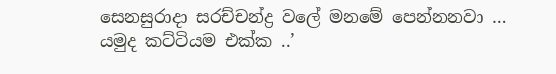සෙනසුරාදා සරච්චන්ද්‍ර වලේ මනමේ පෙන්නනවා … යමුද කට්ටියම එක්ක ..’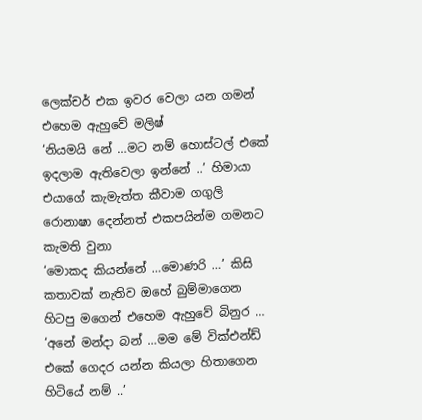ලෙක්චර් එක ඉවර වෙලා යන ගමන් එහෙම ඇහුවේ මලිෂ්
‘නියමයි නේ …මට නම් හොස්ටල් එකේ ඉදලාම ඇතිවෙලා ඉන්නේ ..’ හිමායා එයාගේ කැමැත්ත කීවාම ගගුලි රොනාෂා දෙන්නත් එකපයින්ම ගමනට කැමති වුනා
‘මොකද කියන්නේ …මොණරි …’ කිසි කතාවක් නැතිව ඔහේ බුම්මාගෙන හිටපු මගෙන් එහෙම ඇහුවේ බිනුර …
‘අනේ මන්දා බන් …මම මේ වික්එන්ඩ් එකේ ගෙදර යන්න කියලා හිතාගෙන හිටියේ නම් ..’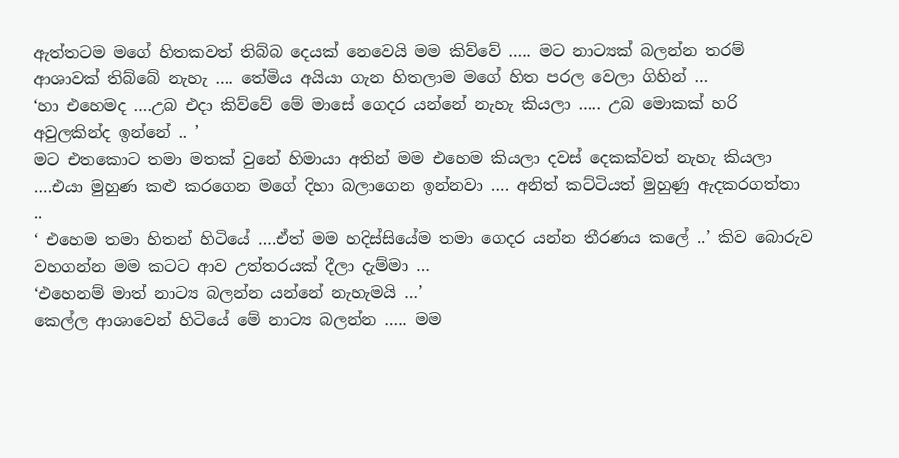ඇත්තටම මගේ හිතකවත් තිබ්බ දෙයක් නෙවෙයි මම කිව්වේ ….. මට නාට්‍යක් බලන්න තරම් ආශාවක් තිබ්බේ නැහැ …. තේමිය අයියා ගැන හිතලාම මගේ හිත පරල වෙලා ගිහින් …
‘හා එහෙමද ….උබ එදා කිව්වේ මේ මාසේ ගෙදර යන්නේ නැහැ කියලා ….. උබ මොකක් හරි අවුලකින්ද ඉන්නේ .. ’
මට එතකොට තමා මතක් වුනේ හිමායා අතින් මම එහෙම කියලා දවස් දෙකක්වත් නැහැ කියලා ….එයා මුහුණ කළු කරගෙන මගේ දිහා බලාගෙන ඉන්නවා …. අනිත් කට්ටියත් මුහුණු ඇදකරගත්තා ..
‘ එහෙම තමා හිතන් හිටියේ ….ඒත් මම හදිස්සියේම තමා ගෙදර යන්න තීරණය කලේ ..’ කිව බොරුව වහගන්න මම කටට ආව උත්තරයක් දීලා දැම්මා …
‘එහෙනම් මාත් නාට්‍ය බලන්න යන්නේ නැහැමයි …’
කෙල්ල ආශාවෙන් හිටියේ මේ නාට්‍ය බලන්න ….. මම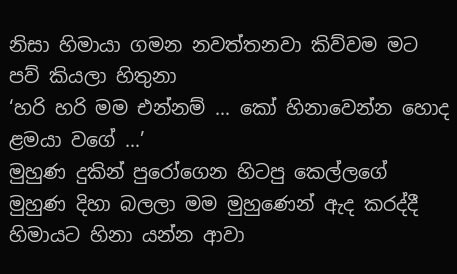නිසා හිමායා ගමන නවත්තනවා කිව්වම මට පව් කියලා හිතුනා
‘හරි හරි මම එන්නම් … කෝ හිනාවෙන්න හොද ළමයා වගේ …’
මුහුණ දුකින් පුරෝගෙන හිටපු කෙල්ලගේ මුහුණ දිහා බලලා මම මුහුණෙන් ඇද කරද්දී හිමායට හිනා යන්න ආවා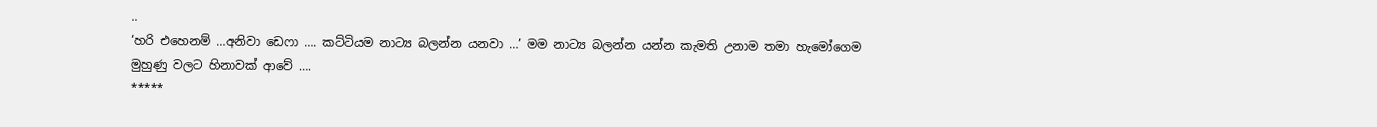..
‘හරි එහෙනම් …අනිවා ඩෙෆා …. කට්ටියම නාට්‍ය බලන්න යනවා …’ මම නාට්‍ය බලන්න යන්න කැමති උනාම තමා හැමෝගෙම මුහුණු වලට හිනාවක් ආවේ ….
*****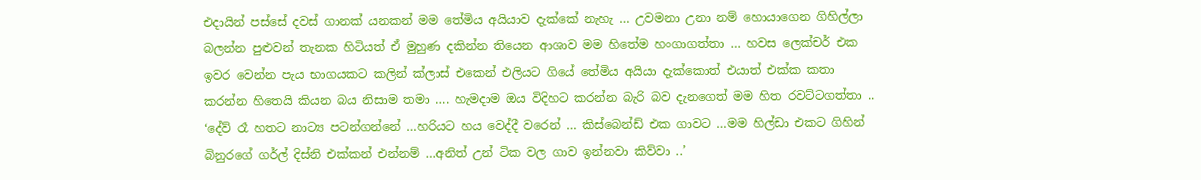එදායින් පස්සේ දවස් ගානක් යනකන් මම තේමිය අයියාව දැක්කේ නැහැ … උවමනා උනා නම් හොයාගෙන ගිහිල්ලා බලන්න පුළුවන් තැනක හිටියත් ඒ මුහුණ දකින්න තියෙන ආශාව මම හිතේම හංගාගත්තා … හවස ලෙක්චර් එක ඉවර වෙන්න පැය භාගයකට කලින් ක්ලාස් එකෙන් එලියට ගියේ තේමිය අයියා දැක්කොත් එයාත් එක්ක කතා කරන්න හිතෙයි කියන බය නිසාම තමා …. හැමදාම ඔය විදිහට කරන්න බැරි බව දැනගෙත් මම හිත රවට්ටගත්තා ..
‘දේව් රෑ හතට නාට්‍ය පටන්ගන්නේ …හරියට හය වෙද්දී වරෙන් … කිස්බෙන්ඩ් එක ගාවට …මම හිල්ඩා එකට ගිහින් බිනුරගේ ගර්ල් දිස්නි එක්කන් එන්නම් …අනිත් උන් ටික වල ගාව ඉන්නවා කිව්වා ..’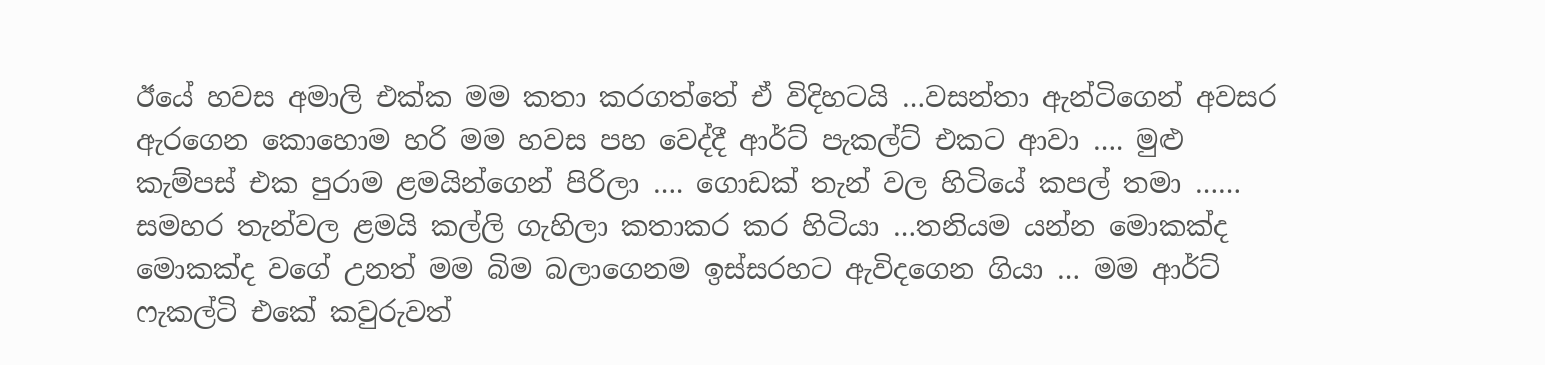ඊයේ හවස අමාලි එක්ක මම කතා කරගත්තේ ඒ විදිහටයි …වසන්තා ඇන්ටිගෙන් අවසර ඇරගෙන කොහොම හරි මම හවස පහ වෙද්දී ආර්ට් පැකල්ට් එකට ආවා …. මුළු කැම්පස් එක පුරාම ළමයින්ගෙන් පිරිලා …. ගොඩක් තැන් වල හිටියේ කපල් තමා …… සමහර තැන්වල ළමයි කල්ලි ගැහිලා කතාකර කර හිටියා …තනියම යන්න මොකක්ද මොකක්ද වගේ උනත් මම බිම බලාගෙනම ඉස්සරහට ඇවිදගෙන ගියා … මම ආර්ට් ෆැකල්ටි එකේ කවුරුවත්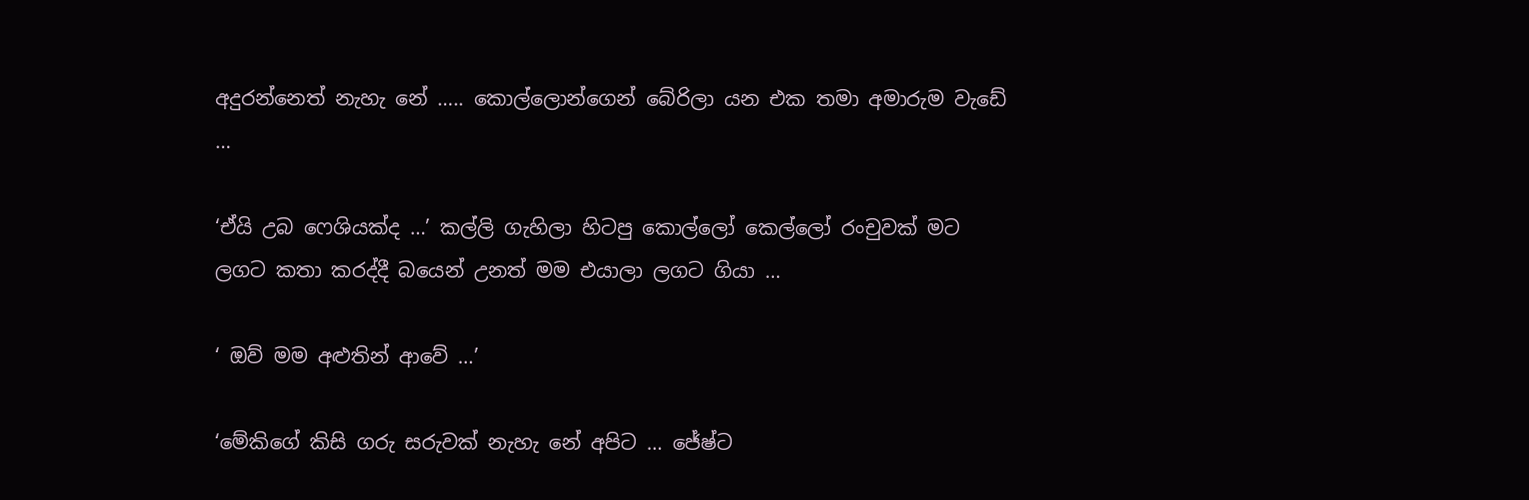අදුරන්නෙත් නැහැ නේ ….. කොල්ලොන්ගෙන් බේරිලා යන එක තමා අමාරුම වැඩේ …

‘ඒයි උබ ෆෙශියක්ද …’ කල්ලි ගැහිලා හිටපු කොල්ලෝ කෙල්ලෝ රංචුවක් මට ලගට කතා කරද්දී බයෙන් උනත් මම එයාලා ලගට ගියා …

‘ ඔව් මම අළුතින් ආවේ …’

‘මේකිගේ කිසි ගරු සරුවක් නැහැ නේ අපිට … ජේෂ්ට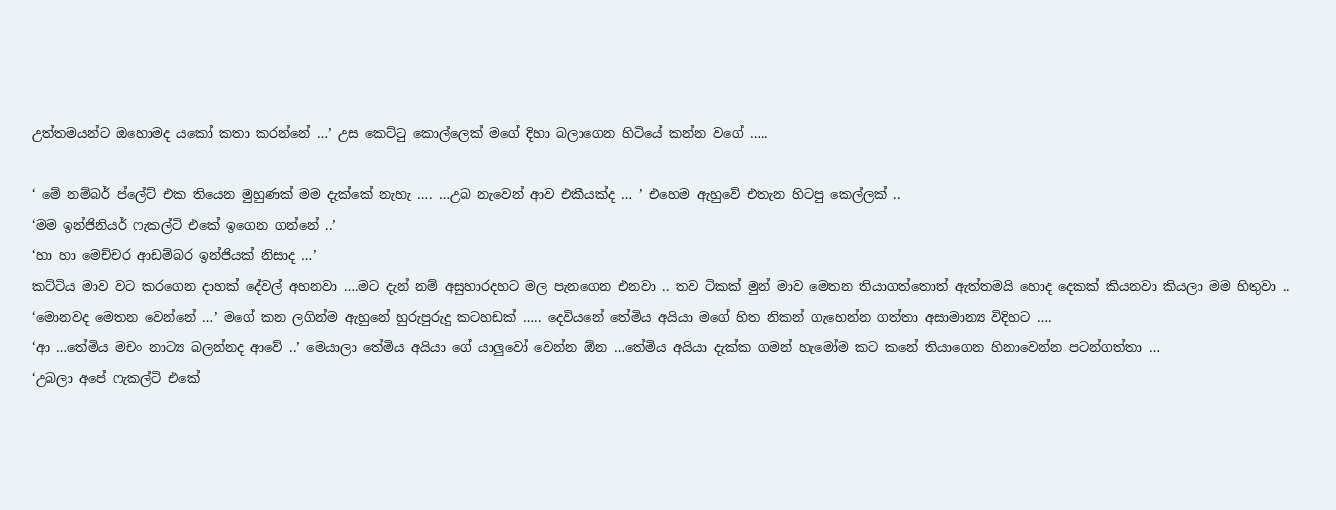උත්තමයන්ට ඔහොමද යකෝ කතා කරන්නේ …’ උස කෙට්ටු කොල්ලෙක් මගේ දිහා බලාගෙන හිටියේ කන්න වගේ …..

‘ මේ නම්බර් ප්ලේට් එක තියෙන මුහුණක් මම දැක්කේ නැහැ …. …උබ නැවෙන් ආව එකීයක්ද … ’ එහෙම ඇහුවේ එතැන හිටපු කෙල්ලක් ..
‘මම ඉන්ජිනියර් ෆැකල්ටි එකේ ඉගෙන ගන්නේ ..’
‘හා හා මෙච්චර ආඩම්බර ඉන්ජියක් නිසාද …’
කට්ටිය මාව වට කරගෙන දාහක් දේවල් අහනවා ….මට දැන් නම් අසුහාරදහට මල පැනගෙන එනවා .. තව ටිකක් මුන් මාව මෙතන තියාගත්තොත් ඇත්තමයි හොද දෙකක් කියනවා කියලා මම හිතුවා ..
‘මොනවද මෙතන වෙන්නේ …’ මගේ කන ලගින්ම ඇහුනේ හුරුපුරුදු කටහඩක් ….. දෙවියනේ තේමිය අයියා මගේ හිත නිකන් ගැහෙන්න ගත්තා අසාමාන්‍ය විදිහට ….
‘ආ …තේමිය මචං නාට්‍ය බලන්නද ආවේ ..’ මෙයාලා තේමිය අයියා ගේ යාලුවෝ වෙන්න ඕන …තේමිය අයියා දැක්ක ගමන් හැමෝම කට කනේ තියාගෙන හිනාවෙන්න පටන්ගත්තා …
‘උබලා අපේ ෆැකල්ටි එකේ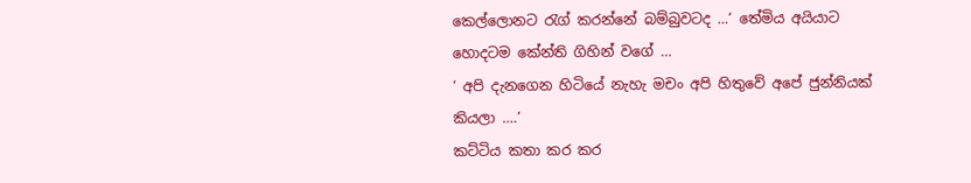කෙල්ලොනට රැග් කරන්නේ බම්බුවටද …’ තේමිය අයියාට හොදටම කේන්ති ගිහින් වගේ …
‘ අපි දැනගෙන හිටියේ නැහැ මචං අපි හිතුවේ අපේ ජුන්නියක් කියලා ….’
කට්ටිය කතා කර කර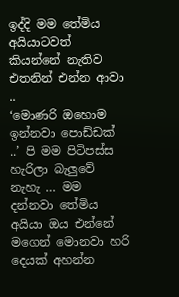ඉද්දි මම තේමිය අයියාටවත් කියන්නේ නැතිව එතනින් එන්න ආවා ..
‘මොණරි ඔහොම ඉන්නවා පොඩ්ඩක් ..’ පි මම පිටිපස්ස හැරිලා බැලුවේ නැහැ … මම දන්නවා තේමිය අයියා ඔය එන්නේ මගෙන් මොනවා හරි දෙයක් අහන්න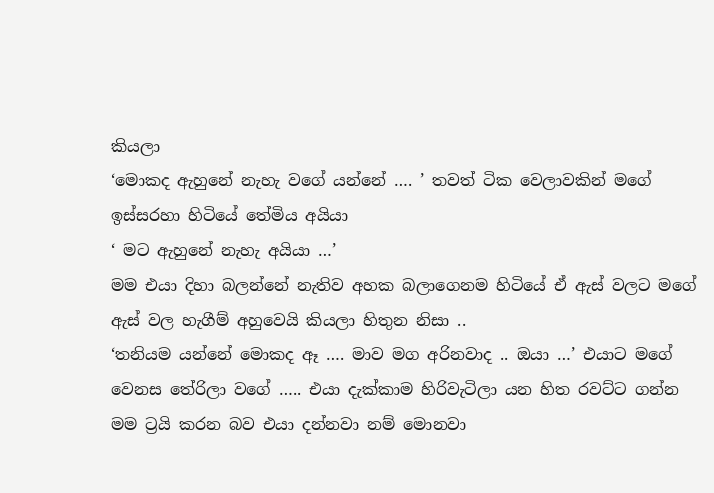කියලා
‘මොකද ඇහුනේ නැහැ වගේ යන්නේ …. ’ තවත් ටික වෙලාවකින් මගේ ඉස්සරහා හිටියේ තේමිය අයියා
‘ මට ඇහුනේ නැහැ අයියා …’
මම එයා දිහා බලන්නේ නැතිව අහක බලාගෙනම හිටියේ ඒ ඇස් වලට මගේ ඇස් වල හැගීම් අහුවෙයි කියලා හිතුන නිසා ..
‘තනියම යන්නේ මොකද ඈ …. මාව මග අරිනවාද .. ඔයා …’ එයාට මගේ වෙනස තේරිලා වගේ ….. එයා දැක්කාම හිරිවැටිලා යන හිත රවට්ට ගන්න මම ට්‍රයි කරන බව එයා දන්නවා නම් මොනවා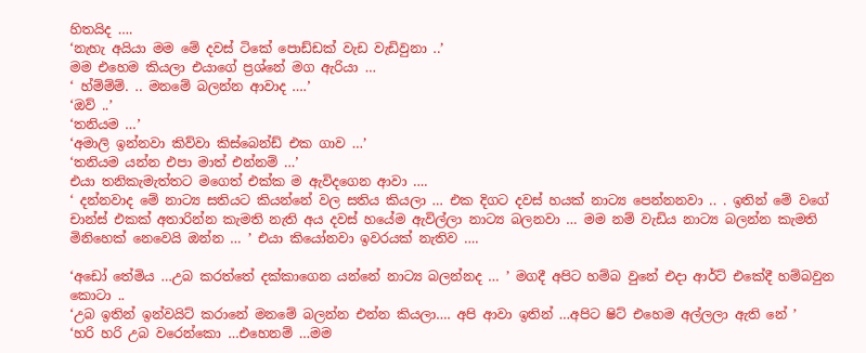හිතයිද ….
‘නැහැ අයියා මම මේ දවස් ටිකේ පොඩ්ඩක් වැඩ වැඩිවුනා ..’
මම එහෙම කියලා එයාගේ ප්‍රශ්නේ මග ඇරියා …
‘ හ්ම්ම්ම්. .. මනමේ බලන්න ආවාද ….’
‘ඔව් ..’
‘තනියම …’
‘අමාලි ඉන්නවා කිව්වා කිස්බෙන්ඩ් එක ගාව …’
‘තනියම යන්න එපා මාත් එන්නම් …’
එයා තනිකැමැත්තට මගෙත් එක්ක ම ඇවිදගෙන ආවා ….
‘ දන්නවාද මේ නාට්‍ය සතියට කියන්නේ වල සතිය කියලා … එක දිගට දවස් හයක් නාට්‍ය පෙන්නනවා .. . ඉතින් මේ වගේ චාන්ස් එකක් අතාරින්න කැමති නැති අය දවස් හයේම ඇවිල්ලා නාට්‍ය බලනවා … මම නම් වැඩිය නාට්‍ය බලන්න කැමති මිනිහෙක් නෙවෙයි ඔන්න … ’ එයා කියෝනවා ඉවරයක් නැතිව ….

‘අඩෝ තේමිය …උබ කරත්තේ දක්කාගෙන යන්නේ නාට්‍ය බලන්නද … ’ මගදී අපිට හම්බ වුනේ එදා ආර්ට් එකේදී හම්බවුන කොටා ..
‘උබ ඉතින් ඉන්වයිට් කරානේ මනමේ බලන්න එන්න කියලා…. අපි ආවා ඉතින් …අපිට ෂිට් එහෙම අල්ලලා ඇති නේ ’
‘හරි හරි උබ වරෙන්කො …එහෙනම් …මම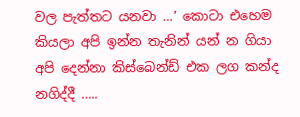වල පැත්තට යනවා …’ කොටා එහෙම කියලා අපි ඉන්න තැනින් යන් න ගියා
අපි දෙන්නා කිස්බෙන්ඩ් එක ලග කන්ද නගිද්දී …..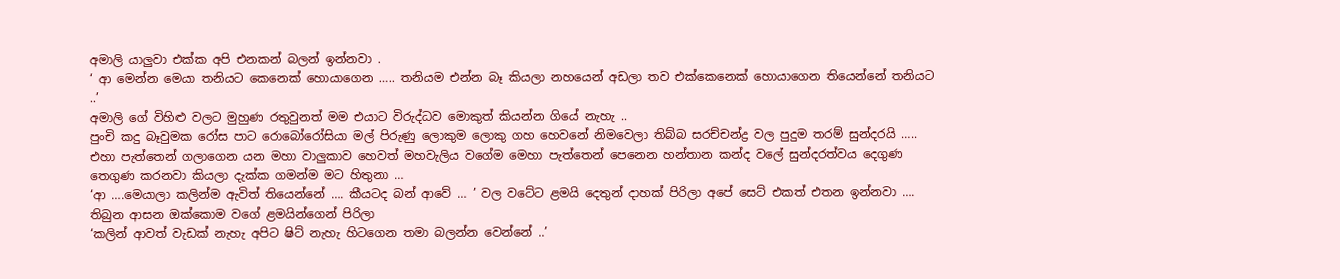අමාලි යාලුවා එක්ක අපි එනකන් බලන් ඉන්නවා .
‘ ආ මෙන්න මෙයා තනියට කෙනෙක් හොයාගෙන ….. තනියම එන්න බෑ කියලා නහයෙන් අඩලා තව එක්කෙනෙක් හොයාගෙන තියෙන්නේ තනියට ..’
අමාලි ගේ විහිළු වලට මුහුණ රතුවුනත් මම එයාට විරුද්ධව මොකුත් කියන්න ගියේ නැහැ ..
පුංචි කදු බෑවුමක රෝස පාට රොබෝරෝසියා මල් පිරුණු ලොකුම ලොකු ගහ හෙවනේ නිමවෙලා තිබ්බ සරච්චන්ද්‍ර වල පුදුම තරම් සුන්දරයි ….. එහා පැත්තෙන් ගලාගෙන යන මහා වාලුකාව හෙවත් මහවැලිය වගේම මෙහා පැත්තෙන් පෙනෙන හන්තාන කන්ද වලේ සුන්දරත්වය දෙගුණ තෙගුණ කරනවා කියලා දැක්ක ගමන්ම මට හිතුනා …
‘ආ ….මෙයාලා කලින්ම ඇවිත් තියෙන්නේ …. කීයටද බන් ආවේ … ’ වල වටේට ළමයි දෙතුන් දාහක් පිරිලා අපේ සෙට් එකත් එතන ඉන්නවා …. තිබුන ආසන ඔක්කොම වගේ ළමයින්ගෙන් පිරිලා
‘කලින් ආවත් වැඩක් නැහැ අපිට ෂිට් නැහැ හිටගෙන තමා බලන්න වෙන්නේ ..’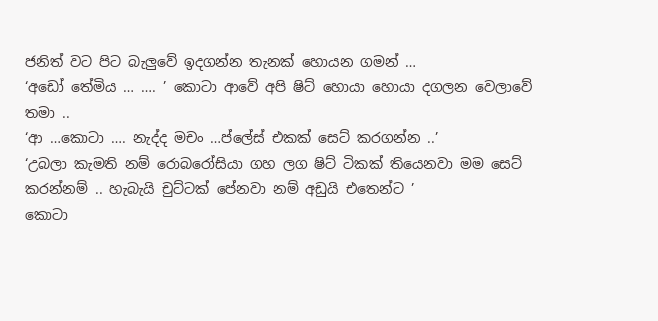ජනිත් වට පිට බැලුවේ ඉදගන්න තැනක් හොයන ගමන් …
‘අඩෝ තේමිය … …. ’ කොටා ආවේ අපි ෂිට් හොයා හොයා දගලන වෙලාවේ තමා ..
‘ආ …කොටා …. නැද්ද මචං …ප්ලේස් එකක් සෙට් කරගන්න ..’
‘උබලා කැමති නම් රොබරෝසියා ගහ ලග ෂිට් ටිකක් තියෙනවා මම සෙට් කරන්නම් .. හැබැයි චුට්ටක් පේනවා නම් අඩුයි එතෙන්ට ’
කොටා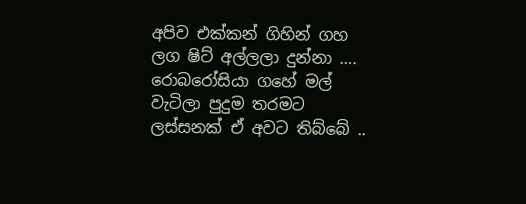අපිව එක්කන් ගිහින් ගහ ලග ෂිට් අල්ලලා දුන්නා …. රොබරෝසියා ගහේ මල් වැටිලා පුදුම තරමට ලස්සනක් ඒ අවට තිබ්බේ ..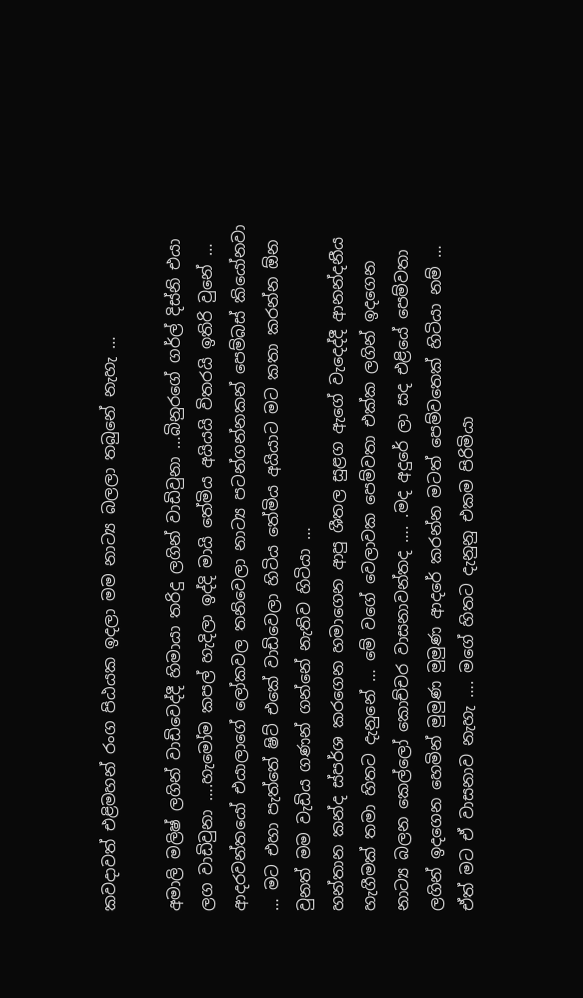කවදාවත් එළිමහන් රංග පිඨයක ඉදලා මම නාට්‍ය බලලා තබුනේ නැහැ …

අමාලි මලිෂ් ලගින් වාඩිවෙද්දී හිමායා තරිදු ලගින් වාඩිවුනා …බිනුරගේ ගර්ල් දිස්නි එයා ලග වාඩිවුනා ….හැමෝම කපල් හැදිලා ඉද්දි මායි තේමිය අයියයි විතරයි ඉතිරි වුනේ … ආදරවන්තයෝ එයාලාගේ ලෝකවල තනිවෙලා නාට්‍ය පටන්ගන්නකන් පෙම්බස් කියෝනවා … මට එහා පැත්තේ ෂිට් එකේ වාඩිවෙලා හිටිය තේමිය අයියාට මට කතා කරන්න ඕන වුනත් මම වැඩිය ගණන් ගන්නේ නැතිව හිටියා …
හන්තාන කන්ද ස්පර්ශ කරගෙන හමාගෙන ආපු ශීතල සුළග ඇගේ වැදෙද්දී ආනන්දනීය හැගීමක් තමා හිතට දැනුනේ … මේ වගේ වෙලාවක පෙම්වතා එක්ක ලගින් ඉදගෙන නාට්‍ය බලන කෙල්ලෝ කොච්චර වාසනාවන්තද …. .මද අදුරේ ලා සද එළියේ පෙම්වතා ලගින් ඉදගෙන හෙමින් මුමුණ මුමුණ ආදරේ කරන්න මටත් පෙම්වතෙක් හිටියා නම් … ඒත් මට ඒ වාසනාව නැහැ …. මගේ හිතට දැනුනු එකම පිරිමියා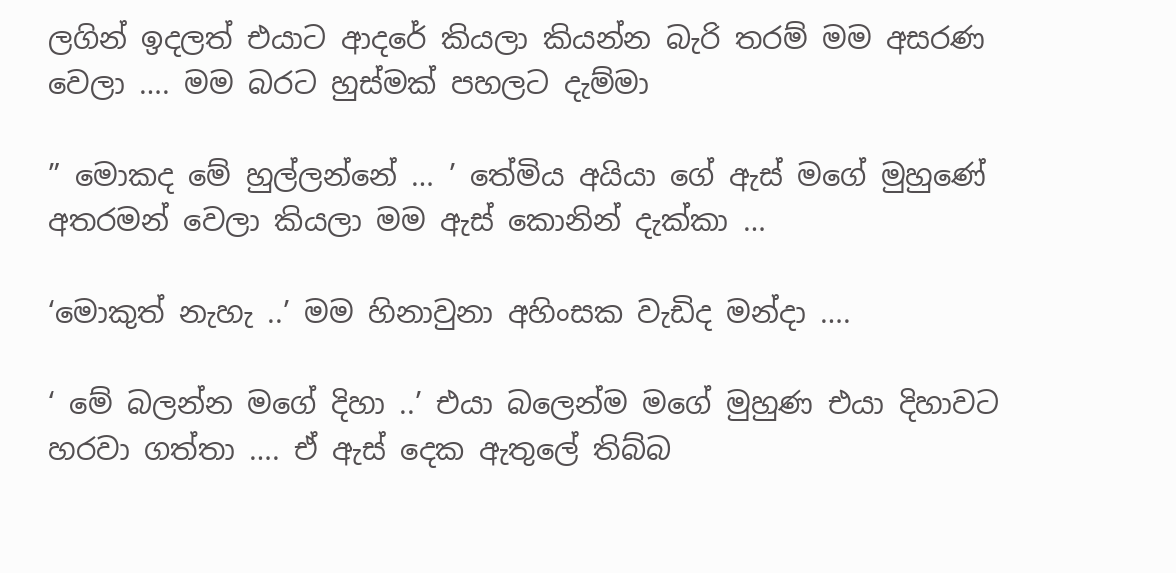ලගින් ඉදලත් එයාට ආදරේ කියලා කියන්න බැරි තරම් මම අසරණ වෙලා …. මම බරට හුස්මක් පහලට දැම්මා

” මොකද මේ හුල්ලන්නේ … ’ තේමිය අයියා ගේ ඇස් මගේ මුහුණේ අතරමන් වෙලා කියලා මම ඇස් කොනින් දැක්කා …

‘මොකුත් නැහැ ..’ මම හිනාවුනා අහිංසක වැඩිද මන්දා ….

‘ මේ බලන්න මගේ දිහා ..’ එයා බලෙන්ම මගේ මුහුණ එයා දිහාවට හරවා ගත්තා …. ඒ ඇස් දෙක ඇතුලේ තිබ්බ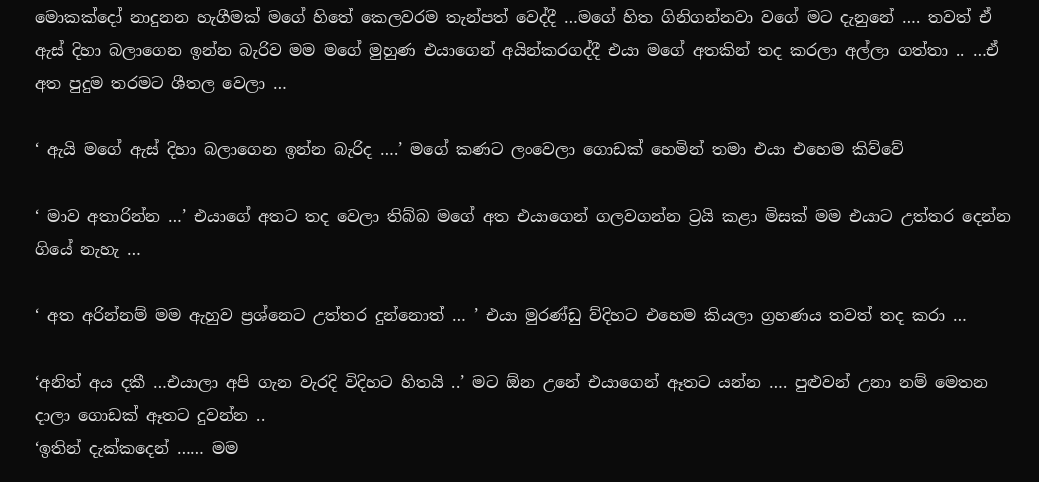මොකක්දෝ නාදුනන හැගීමක් මගේ හිතේ කෙලවරම තැන්පත් වෙද්දී …මගේ හිත ගිනිගන්නවා වගේ මට දැනුනේ …. තවත් ඒ ඇස් දිහා බලාගෙන ඉන්න බැරිව මම මගේ මුහුණ එයාගෙන් අයින්කරගද්දී එයා මගේ අතකින් තද කරලා අල්ලා ගත්තා .. …ඒ අත පුදුම තරමට ශීතල වෙලා …

‘ ඇයි මගේ ඇස් දිහා බලාගෙන ඉන්න බැරිද ….’ මගේ කණට ලංවෙලා ගොඩක් හෙමින් තමා එයා එහෙම කිව්වේ

‘ මාව අතාරින්න …’ එයාගේ අතට තද වෙලා තිබ්බ මගේ අත එයාගෙන් ගලවගන්න ට්‍රයි කළා මිසක් මම එයාට උත්තර දෙන්න ගියේ නැහැ …

‘ අත අරින්නම් මම ඇහුව ප්‍රශ්නෙට උත්තර දුන්නොත් … ’ එයා මුරණ්ඩු ව්දිහට එහෙම කියලා ග්‍රහණය තවත් තද කරා …

‘අනිත් අය දකී …එයාලා අපි ගැන වැරදි විදිහට හිතයි ..’ මට ඕන උනේ එයාගෙන් ඈතට යන්න …. පුළුවන් උනා නම් මෙතන දාලා ගොඩක් ඈතට දුවන්න ..
‘ඉතින් දැක්කදෙන් …… මම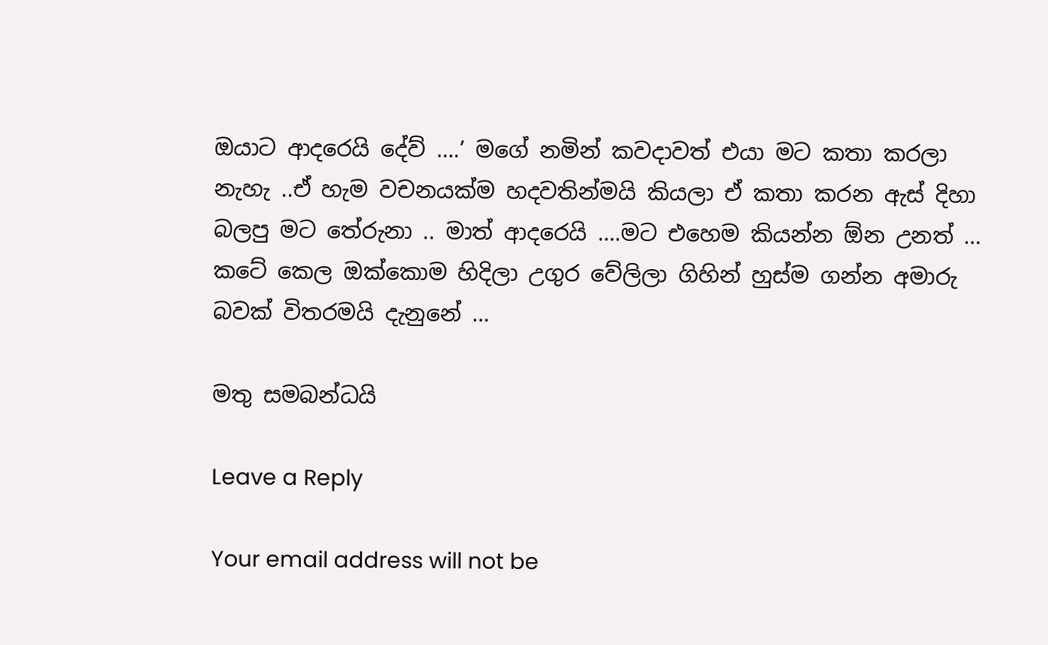ඔයාට ආදරෙයි දේව් ….’ මගේ නමින් කවදාවත් එයා මට කතා කරලා නැහැ ..ඒ හැම වචනයක්ම හදවතින්මයි කියලා ඒ කතා කරන ඇස් දිහා බලපු මට තේරුනා .. මාත් ආදරෙයි ….මට එහෙම කියන්න ඕන උනත් … කටේ කෙල ඔක්කොම හිදිලා උගුර වේලිලා ගිහින් හුස්ම ගන්න අමාරු බවක් විතරමයි දැනුනේ …

මතු සමබන්ධයි

Leave a Reply

Your email address will not be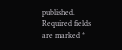published. Required fields are marked *